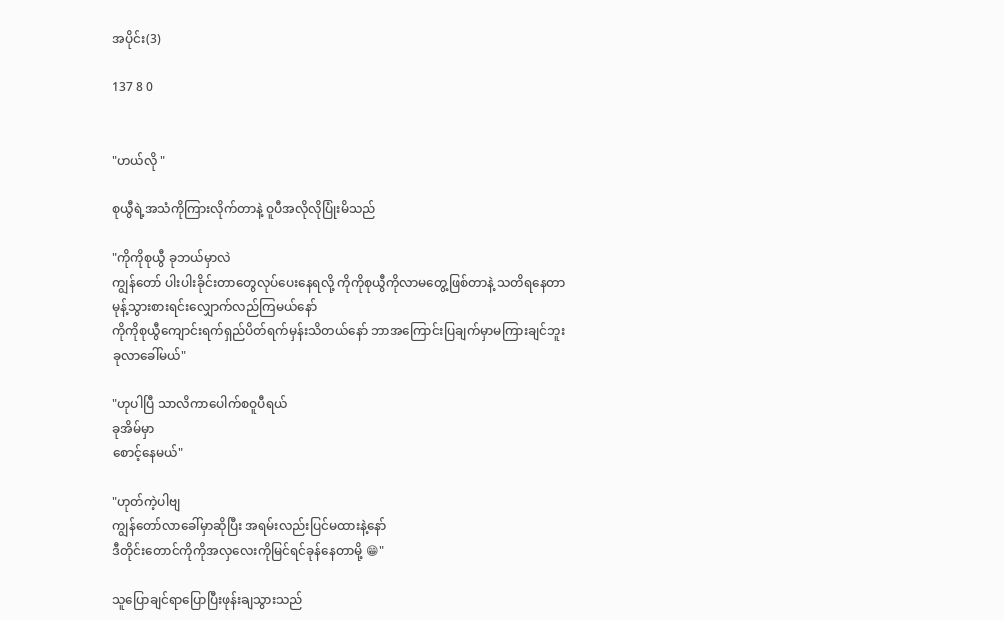အပိုင်း(3)

137 8 0


"ဟယ်လို "

စုယွီရဲ့အသံကိုကြားလိုက်တာနဲ့ ဝူပီအလိုလိုပြုံးမိသည်

"ကိုကိုစုယွီ ခုဘယ်မှာလဲ
ကျွန်တော် ပါးပါးခိုင်းတာတွေလုပ်ပေးနေရလို့ ကိုကိုစုယွီကိုလာမတွေ့ဖြစ်တာနဲ့ သတိရနေတာ
မုန့်သွားစားရင်းလျှောက်လည်ကြမယ်နော်
ကိုကိုစုယွီကျောင်းရက်ရှည်ပိတ်ရက်မှန်းသိတယ်နော် ဘာအကြောင်းပြချက်မှာမကြားချင်ဘူး
ခုလာခေါ်မယ်"

"ဟုပါပြီ သာလိကာပေါက်စဝူပီရယ်
ခုအိမ်မှာ
စောင့်နေမယ်"

"ဟုတ်ကဲ့ပါဗျ
ကျွန်တော်လာခေါ်မှာဆိုပြီး အရမ်းလည်းပြင်မထားနဲ့နော်
ဒီတိုင်းတောင်ကိုကိုအလှလေးကိုမြင်ရင်ခုန်နေတာမို့ 😁"

သူပြောချင်ရာပြောပြီးဖုန်းချသွားသည်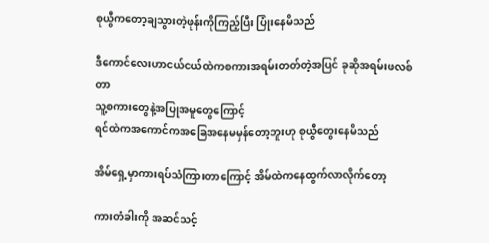စုယွီကတော့ချသွားတဲ့ဖုန်းကိုကြည့်ပြီး ပြုံးနေမိသည်

ဒီကောင်လေးဟာငယ်ငယ်ထဲကစကားအရမ်းတတ်တဲ့အပြင် ခုဆိုအရမ်းဖလစ်တာ
သူ့စကားတွေနဲ့အပြုအမူတွေကြောင့်
ရင်ထဲကအကောင်ကအခြေအနေမမှန်တော့ဘူးဟု စုယွီတွေးနေမိသည်

အိမ်ရှေ့မှာကားရပ်သံကြားတာကြောင့် အိမ်ထဲကနေထွက်လာလိုက်တော့

ကားတံခါးကို အဆင်သင့်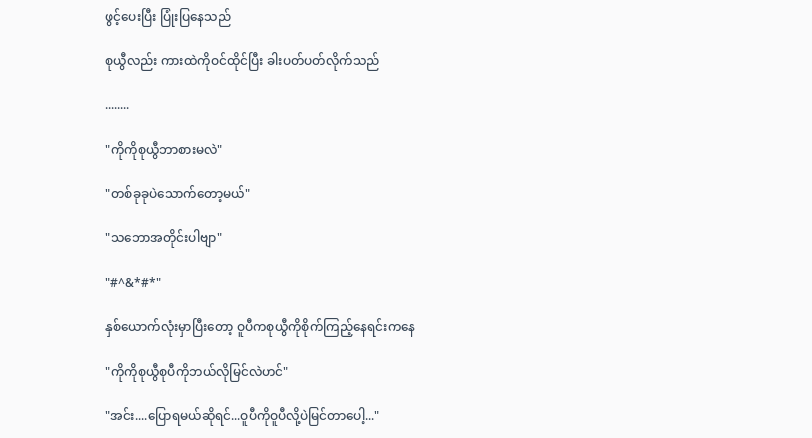ဖွင့်ပေးပြီး ပြုံးပြနေသည်

စုယွီလည်း ကားထဲကိုဝင်ထိုင်ပြီး ခါးပတ်ပတ်လိုက်သည်

........

"ကိုကိုစုယွီဘာစားမလဲ"

"တစ်ခုခုပဲသောက်တော့မယ်"

"သဘောအတိုင်းပါဗျာ"

"#^&*#*"

နှစ်ယောက်လုံးမှာပြီးတော့ ဝူပီကစုယွီကိုစိုက်ကြည့်နေရင်းကနေ

"ကိုကိုစုယွီစုပီကိုဘယ်လိုမြင်လဲဟင်"

"အင်း....ပြောရမယ်ဆိုရင်...ဝူပီကိုဝူပီလို့ပဲမြင်တာပေါ့..."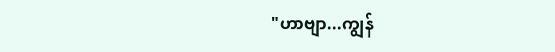"ဟာဗျာ...ကျွန်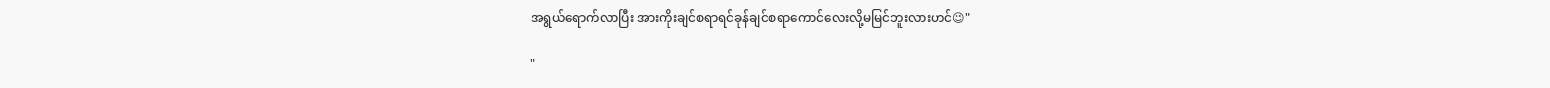အရွယ်ရောက်လာပြီး အားကိုးချင်စရာရင်ခုန်ချင်စရာကောင်လေးလို့မမြင်ဘူးလားဟင်😉"

"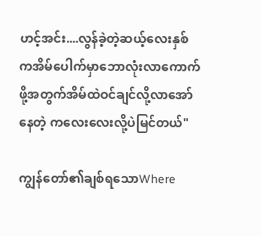ဟင့်အင်း....လွန်ခဲ့တဲ့ဆယ့်လေးနှစ်ကအိမ်ပေါက်မှာဘောလုံးလာကောက်ဖို့အတွက်အိမ်ထဲဝင်ချင်လို့လာအော်နေတဲ့ ကလေးလေးလို့ပဲမြင်တယ်"

ကျွန်တော်၏ချစ်ရသောWhere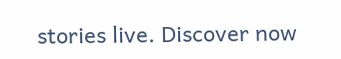stories live. Discover now